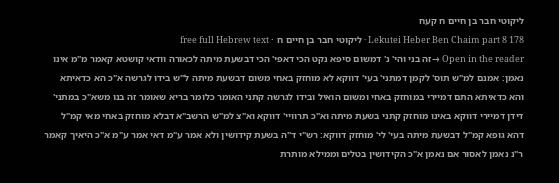ליקוטי חבר בן חיים ח קעח
Lekutei Heber Ben Chaim part 8 178 · ליקוטי חבר בן חיים ח · free full Hebrew text
Open in the reader →זה בני והי' נ' דמשום סיפא נקט הכי דאפי' הכי דבשעת מיתה לכאורה וודאי קושטא קאמר מ"מ אינו נאמן: אמנם למ"ש תוס' לקמן דמתני' בעי' דווקא לא מוחזק באחי משום דבשעת מיתה ל"ש בידו לגרשה א"כ הא כדאיתא והא כדאיתא התם דמיירי במוחזק באחי ומשום הואיל ובידו לגרשה קתני האומר כלומר בריא שאומר זה בנו משא"כ במתני' דידן דמיירי דווקא באינו מוחזק קתני בשעת מיתה וא"כ תרוויי' דווקא וא"צ למ"ש הרשב"א דבלא מוחזק באחי מאי קמ"ל דהא גופא קמ"ל דבשעת מיתה בעי' לי' מוחזק דווקא: רש"י ד"ה בשעת קידושין ולא אמר ע"מ דאי אמר ע"מ א"כ היאיך קאמר ר"נ נאמן לאסור אם נאמן א"כ הקידושין בטלים וממילא מותרת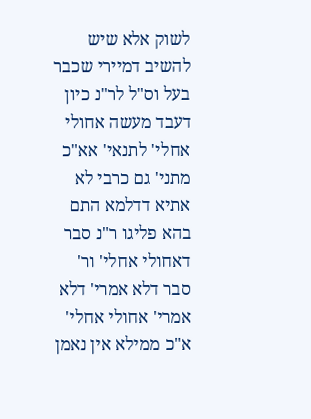לשוק אלא שיש להשיב דמיירי שכבר בעל וס"ל לר"נ כיון דעבד מעשה אחולי אחלי' לתנאי' אא"כ מתני' גם כרבי לא אתיא דדלמא התם בהא פליגו ר"נ סבר דאחולי אחלי' ור' סבר דלא אמרי' דלא אמרי' אחולי אחלי' א"כ ממילא אין נאמן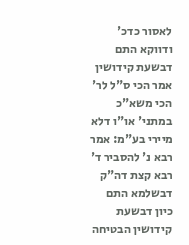לאסור כדכ' ודווקא התם דבשעת קידושין אמר הכי ס"ל לר' הכי משא"כ במתני' או"ו דלא מיירי בע"מ: אמר רבא נ' להסביר ד' רבא קצת דה"ק דבשלמא התם כיון דבשעת קידושין הבטיחה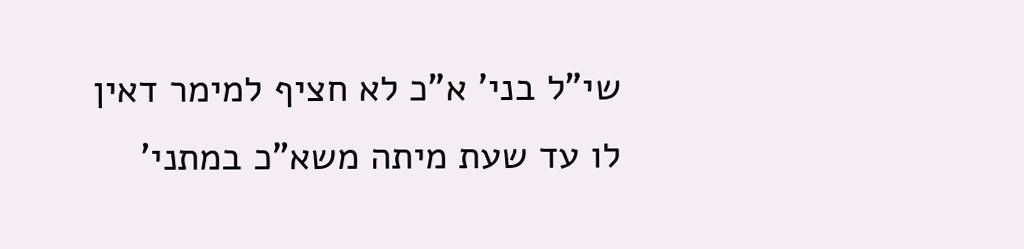שי"ל בני' א"כ לא חציף למימר דאין לו עד שעת מיתה משא"כ במתני'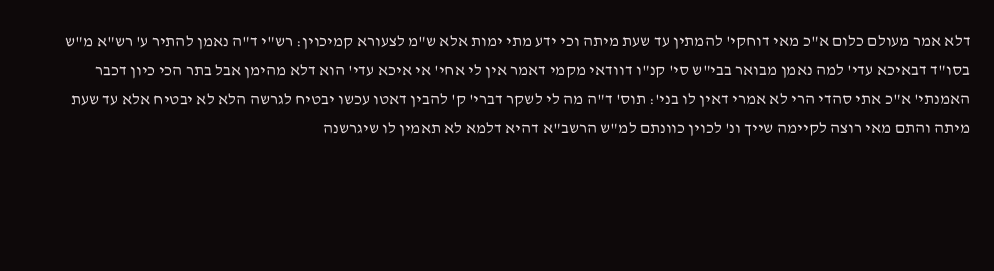דלא אמר מעולם כלום א"כ מאי דוחקי' להמתין עד שעת מיתה וכי ידע מתי ימות אלא ש"מ לצעורא קמיכוין: רש"י ד"ה נאמן להתיר ע' רש"א מ"ש בסו"ד דבאיכא עדי' למה נאמן מבואר בבי"ש סי' קנ"ו דוודאי מקמי דאמר אין לי אחי' אי איכא עדי' הוא דלא מהימן אבל בתר הכי כיון דכבר האמנתי' א"כ אתי סהדי הרי לא אמרי דאין לו בני': תוס' ד"ה מה לי לשקר דברי' ק' להבין דאטו עכשו יבטיח לגרשה הלא לא יבטיח אלא עד שעת מיתה והתם מאי רוצה לקיימה שייך ונ' לכוין כוונתם למ"ש הרשב"א דהיא דלמא לא תאמין לו שיגרשנה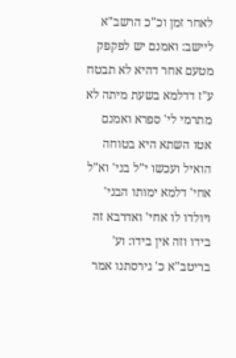לאחר זמן וכ"כ הרשב"א ליישב: ואמנם יש לפקפק מטעם אחר דהיא לא תבטח ע"ז דדלמא בשעת מיתה לא מתרמי לי' ספרא ואמנם אטו השתא היא בטוחה הואיל ועכשו י"ל בני' וא"ל אחי' דלמא ימותו הבני' ויולדו לו אחי' ואדרבא זה בידו וזה אין בידו: וע' בריטב"א כ' גירסתנו אמר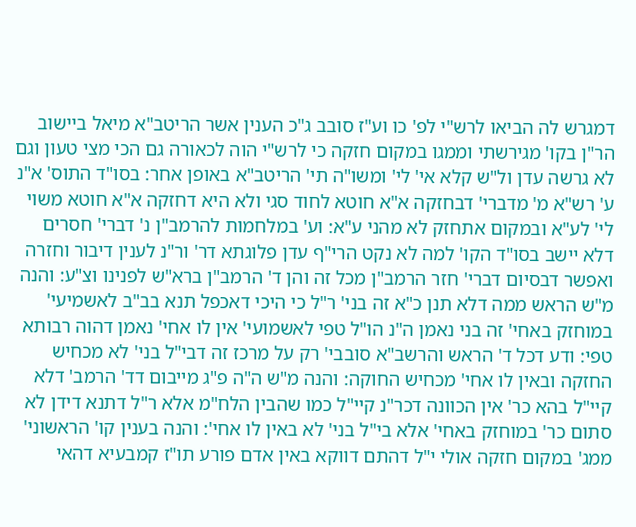דמגרש לה הביאו לרש"י לפ' כו וע"ז סובב ג"כ הענין אשר הריטב"א מיאל ביישוב הר"ן בקו' מגירשתי וממגו במקום חזקה כי לרש"י הוה לכאורה גם הכי מצי טעון וגם לא גרשה עדן ול"ש קלא אי' לי' ומשו"ה תי' הריטב"א באופן אחר: בסו"ד התוס' א"נ ע' רש"א מ' מדברי' דבחזקה א"א חוטא לחוד סגי ולא היא דחזקה א"א חוטא משוי לי' לע"א ובמקום אתחזק לא מהני ע"א: וע' במלחמות להרמב"ן נ' דברי' חסרים דלא יישב בסו"ד הקו' למה לא נקט הרי"ף עדן פלוגתא דר' ור"נ לענין דיבור וחזרה ואפשר דבסיום דברי' חזר הרמב"ן מכל זה והן ד' הרמב"ן ברא"ש לפנינו וצ"ע: והנה מ"ש הראש ממה דלא תנן כ"א זה בני' ר"ל כי היכי דאכפל תנא בב"ב לאשמיעי' במוחזק באחי' זה בני נאמן ה"נ הו"ל טפי לאשמועי' אין לו אחי' נאמן דהוה רבותא טפי: ודע דכל ד' הראש והרשב"א סובבי' רק על מרכז זה דבי"ל בני' לא מכחיש החזקה ובאין לו אחי' מכחיש החוקה: והנה מ"ש ה"ה פ"ג מייבום דד' הרמב' דלא קיי"ל בהא כר' אין הכוונה דכר"נ קיי"ל כמו שהבין הלח"מ אלא ר"ל דתנא דידן לא סתום כר' במוחזק באחי' אלא בי"ל בני' לא באין לו אחי': והנה בענין קו' הראשוני' ממג' במקום חזקה אולי י"ל דהתם דווקא באין אדם פורע תו"ז קמבעיא דהאי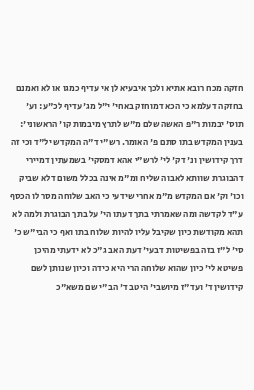חזקה מכח רובא אתיא ולכך איבעיא לן אי עדיף כמגו או לא ואמנם בחזקה דעלמא כי הכא דמוחזק באחי' י"ל מג' עדיף לכ"ע: וע' תוס' יבמות ר"פ האשה שלם מ"ש לתרץ מיבמות קו' הראשוני': בענין המקדש בתו סתם פ' האומר. רש"י ד"ה המקדש יל"ד וכי זה דרך קידושין ונ' דק' לי' לרש"י אהא דמסקי' בשמעתין דמיירי דהבוגרת שוותא לאבוה שליח ומ"מ אינה בכלל משום דלא שביק וכו' וק' אם המקדש מ"מ אחרי שידעי כי האב שלוחה מסר לו הכסף ע"ד לקדשה ומה שאמרתי בתך דעתו הי' על בתך הבוגרת ולמה לא תהא מקודשת כיון שקיבל עליו להיות שלוח בתו ואף כי הבי"ש כ' סי' ל"ז בזה בפשיטות דבעי' דעת האב ג"כ לא ידעתי מהיכן פשיטא לי' כיון שהוא שלוחה הרי היא כידה וכיון שנותן לשם קידושין ד' ועד"ז מיושבי' היטב ד' הב"י שם משא"כ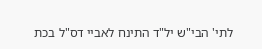לתי' הבי"ש יל"ד התינח לאביי דס"ל בכת